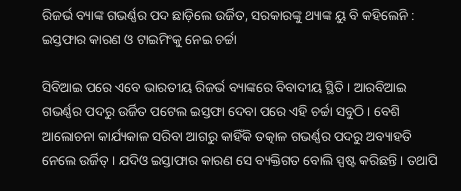ରିଜର୍ଭ ବ୍ୟାଙ୍କ ଗଭର୍ଣ୍ଣର ପଦ ଛାଡ଼ିଲେ ଉର୍ଜିତ, ସରକାରଙ୍କୁ ଥ୍ୟାଙ୍କ ୟୁ ବି କହିଲେନି : ଇସ୍ତଫାର କାରଣ ଓ ଟାଇମିଂକୁ ନେଇ ଚର୍ଚ୍ଚା

ସିବିଆଇ ପରେ ଏବେ ଭାରତୀୟ ରିଜର୍ଭ ବ୍ୟାଙ୍କରେ ବିବାଦୀୟ ସ୍ଥିତି । ଆରବିଆଇ ଗଭର୍ଣ୍ଣର ପଦରୁ ଉର୍ଜିତ ପଟେଲ ଇସ୍ତଫା ଦେବା ପରେ ଏହି ଚର୍ଚ୍ଚା ସବୁଠି । ବେଶି ଆଲୋଚନା କାର୍ଯ୍ୟକାଳ ସରିବା ଆଗରୁ କାହିଁକି ତତ୍କାଳ ଗଭର୍ଣ୍ଣର ପଦରୁ ଅବ୍ୟାହତି ନେଲେ ଉର୍ଜିତ୍‌ । ଯଦିଓ ଇସ୍ତାଫାର କାରଣ ସେ ବ୍ୟକ୍ତିଗତ ବୋଲି ସ୍ପଷ୍ଟ କରିଛନ୍ତି । ତଥାପି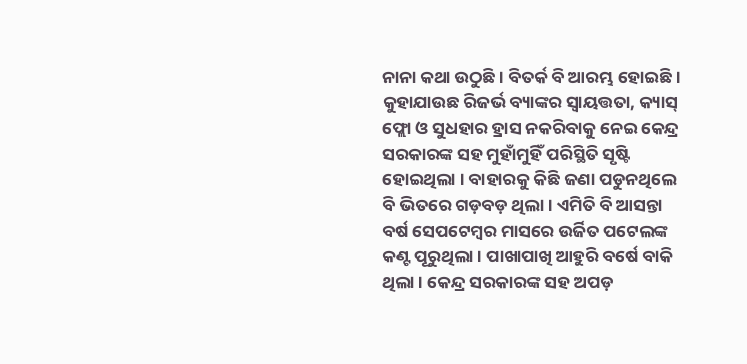ନାନା କଥା ଉଠୁଛି । ବିତର୍କ ବି ଆରମ୍ଭ ହୋଇଛି । କୁହାଯାଉଛ ରିଜର୍ଭ ବ୍ୟାଙ୍କର ସ୍ୱାୟତ୍ତତା, କ୍ୟାସ୍ ଫ୍ଲୋ ଓ ସୁଧହାର ହ୍ରାସ ନକରିବାକୁ ନେଇ କେନ୍ଦ୍ର ସରକାରଙ୍କ ସହ ମୁହାଁମୁହିଁ ପରିସ୍ଥିତି ସୃଷ୍ଟି ହୋଇଥିଲା । ବାହାରକୁ କିଛି ଜଣା ପଡୁନଥିଲେ ବି ଭିତରେ ଗଡ଼ବଡ଼ ଥିଲା । ଏମିତି ବି ଆସନ୍ତା ବର୍ଷ ସେପଟେମ୍ବର ମାସରେ ଉର୍ଜିତ ପଟେଲଙ୍କ କଣ୍ଟ ପୂରୁଥିଲା । ପାଖାପାଖି ଆହୁରି ବର୍ଷେ ବାକି ଥିଲା । କେନ୍ଦ୍ର ସରକାରଙ୍କ ସହ ଅପଡ଼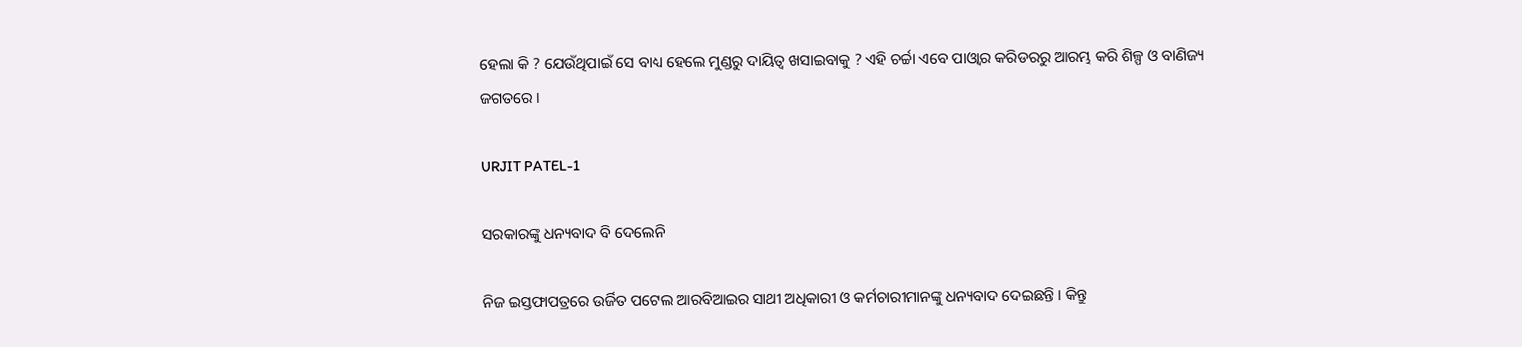ହେଲା କି ? ଯେଉଁଥିପାଇଁ ସେ ବାଧ୍ୟ ହେଲେ ମୁଣ୍ଡରୁ ଦାୟିତ୍ୱ ଖସାଇବାକୁ ? ଏହି ଚର୍ଚ୍ଚା ଏବେ ପାଓ୍ୱାର କରିଡରରୁ ଆରମ୍ଭ କରି ଶିଳ୍ପ ଓ ବାଣିଜ୍ୟ ଜଗତରେ ।

URJIT PATEL-1

ସରକାରଙ୍କୁ ଧନ୍ୟବାଦ ବି ଦେଲେନି

ନିଜ ଇସ୍ତଫାପତ୍ରରେ ଉର୍ଜିତ ପଟେଲ ଆରବିଆଇର ସାଥୀ ଅଧିକାରୀ ଓ କର୍ମଚାରୀମାନଙ୍କୁ ଧନ୍ୟବାଦ ଦେଇଛନ୍ତି । କିନ୍ତୁ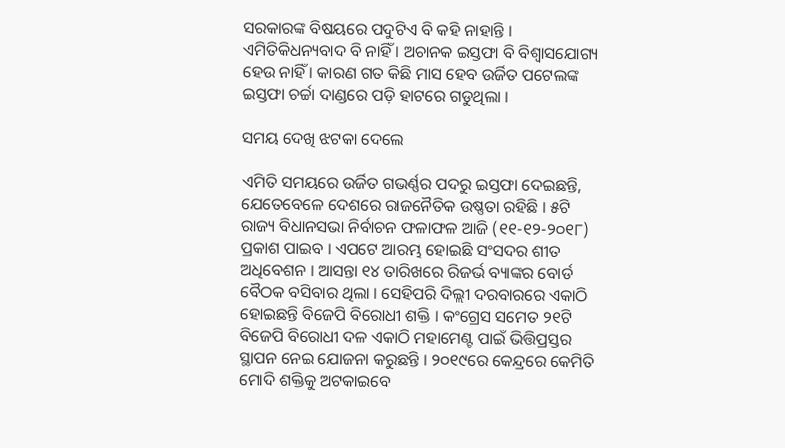ସରକାରଙ୍କ ବିଷୟରେ ପଦୁଟିଏ ବି କହି ନାହାନ୍ତି । ଏମିତିକିଧନ୍ୟବାଦ ବି ନାହିଁ । ଅଚାନକ ଇସ୍ତଫା ବି ବିଶ୍ୱାସଯୋଗ୍ୟ ହେଉ ନାହିଁ । କାରଣ ଗତ କିଛି ମାସ ହେବ ଉର୍ଜିତ ପଟେଲଙ୍କ ଇସ୍ତଫା ଚର୍ଚ୍ଚା ଦାଣ୍ଡରେ ପଡ଼ି ହାଟରେ ଗଡୁଥିଲା ।

ସମୟ ଦେଖି ଝଟକା ଦେଲେ

ଏମିତି ସମୟରେ ଉର୍ଜିତ ଗଭର୍ଣ୍ଣର ପଦରୁ ଇସ୍ତଫା ଦେଇଛନ୍ତି, ଯେତେବେଳେ ଦେଶରେ ରାଜନୈତିକ ଉଷ୍ଣତା ରହିଛି । ୫ଟି ରାଜ୍ୟ ବିଧାନସଭା ନିର୍ବାଚନ ଫଳାଫଳ ଆଜି (୧୧-୧୨-୨୦୧୮) ପ୍ରକାଶ ପାଇବ । ଏପଟେ ଆରମ୍ଭ ହୋଇଛି ସଂସଦର ଶୀତ ଅଧିବେଶନ । ଆସନ୍ତା ୧୪ ତାରିଖରେ ରିଜର୍ଭ ବ୍ୟାଙ୍କର ବୋର୍ଡ ବୈଠକ ବସିବାର ଥିଲା । ସେହିପରି ଦିଲ୍ଲୀ ଦରବାରରେ ଏକାଠି ହୋଇଛନ୍ତି ବିଜେପି ବିରୋଧୀ ଶକ୍ତି । କଂଗ୍ରେସ ସମେତ ୨୧ଟି ବିଜେପି ବିରୋଧୀ ଦଳ ଏକାଠି ମହାମେଣ୍ଟ ପାଇଁ ଭିତ୍ତିପ୍ରସ୍ତର ସ୍ଥାପନ ନେଇ ଯୋଜନା କରୁଛନ୍ତି । ୨୦୧୯ରେ କେନ୍ଦ୍ରରେ କେମିତି ମୋଦି ଶକ୍ତିକୁ ଅଟକାଇବେ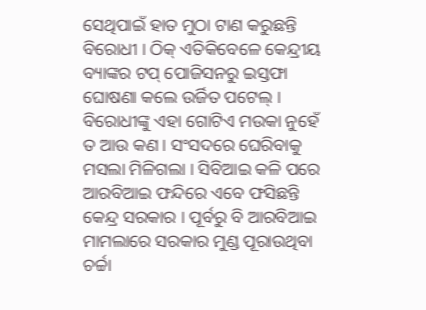ସେଥିପାଇଁ ହାତ ମୁଠା ଟାଣ କରୁଛନ୍ତି ବିରୋଧୀ । ଠିକ୍ ଏତିକିବେଳେ କେନ୍ଦ୍ରୀୟ ବ୍ୟାଙ୍କର ଟପ୍ ପୋଜିସନରୁ ଇସ୍ତଫା ଘୋଷଣା କଲେ ଉର୍ଜିତ ପଟେଲ୍ । ବିରୋଧୀଙ୍କୁ ଏହା ଗୋଟିଏ ମଉକା ନୁହେଁ ତ ଆଉ କଣ । ସଂସଦରେ ଘେରିବାକୁ ମସଲା ମିଳିଗଲା । ସିବିଆଇ କଳି ପରେ ଆରବିଆଇ ଫନ୍ଦିରେ ଏବେ ଫସିଛନ୍ତି କେନ୍ଦ୍ର ସରକାର । ପୂର୍ବରୁ ବି ଆରବିଆଇ ମାମଲାରେ ସରକାର ମୁଣ୍ଡ ପୂରାଉଥିବା ଚର୍ଚ୍ଚା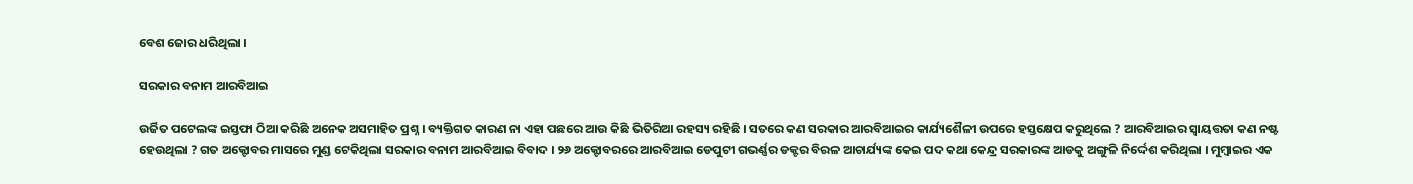ବେଶ ଜୋର ଧରିଥିଲା ।

ସରକାର ବନାମ ଆରବିଆଇ

ଉର୍ଜିତ ପଟେଲଙ୍କ ଇସ୍ତଫା ଠିଆ କରିଛି ଅନେକ ଅସମାହିତ ପ୍ରଶ୍ନ । ବ୍ୟକ୍ତିଗତ କାରଣ ନା ଏହା ପଛରେ ଆଉ କିଛି ଭିତିରିଆ ରହସ୍ୟ ରହିଛି । ସତରେ କଣ ସରକାର ଆରବିଆଇର କାର୍ଯ୍ୟଶୈଳୀ ଉପରେ ହସ୍ତକ୍ଷେପ କରୁଥିଲେ ? ଆରବିଆଇର ସ୍ୱାୟତ୍ତତା କଣ ନଷ୍ଟ ହେଉଥିଲା ? ଗତ ଅକ୍ଟୋବର ମାସରେ ମୁଣ୍ଡ ଟେକିଥିଲା ସରକାର ବନାମ ଆରବିଆଇ ବିବାଦ । ୨୬ ଅକ୍ଟୋବରରେ ଆରବିଆଇ ଡେପୁଟୀ ଗଭର୍ଣ୍ଣର ଡକ୍ଟର ବିରଳ ଆଚାର୍ଯ୍ୟଙ୍କ କେଇ ପଦ କଥା କେନ୍ଦ୍ର ସରକାରଙ୍କ ଆଡକୁ ଅଙ୍ଗୁଳି ନିର୍ଦ୍ଦେଶ କରିଥିଲା । ମୁମ୍ବାଇର ଏକ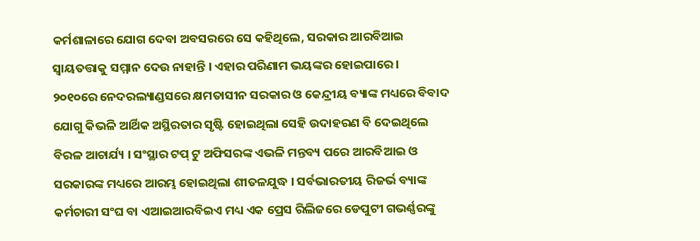କର୍ମଶାଳାରେ ଯୋଗ ଦେବା ଅବସରରେ ସେ କହିଥିଲେ, ସରକାର ଆରବିଆଇ ସ୍ୱାୟତତ୍ତାକୁ ସମ୍ମାନ ଦେଉ ନାହାନ୍ତି । ଏହାର ପରିଣାମ ଭୟଙ୍କର ହୋଇପାରେ ।
୨୦୧୦ରେ ନେଦରଲ୍ୟାଣ୍ଡସରେ କ୍ଷମତାସୀନ ସରକାର ଓ କେନ୍ଦ୍ରୀୟ ବ୍ୟାଙ୍କ ମଧ୍ୟରେ ବିବାଦ ଯୋଗୁ କିଭଳି ଆର୍ଥିକ ଅସ୍ଥିରତାର ସୃଷ୍ଟି ହୋଇଥିଲା ସେହି ଉଦାହରଣ ବି ଦେଇଥିଲେ ବିରଳ ଆଚାର୍ଯ୍ୟ । ସଂସ୍ଥାର ଟପ୍ ଟୁ ଅଫିସରଙ୍କ ଏଭଳି ମନ୍ତବ୍ୟ ପରେ ଆରବିଆଇ ଓ ସରକାରଙ୍କ ମଧ୍ୟରେ ଆରମ୍ଭ ହୋଇଥିଲା ଶୀତଳଯୁଦ୍ଧ । ସର୍ବଭାରତୀୟ ରିଜର୍ଭ ବ୍ୟାଙ୍କ କର୍ମଚାରୀ ସଂଘ ବା ଏଆଇଆରବିଇଏ ମଧ୍ୟ ଏକ ପ୍ରେସ ରିଲିଜରେ ଡେପୁଟୀ ଗଭର୍ଣ୍ଣରଙ୍କୁ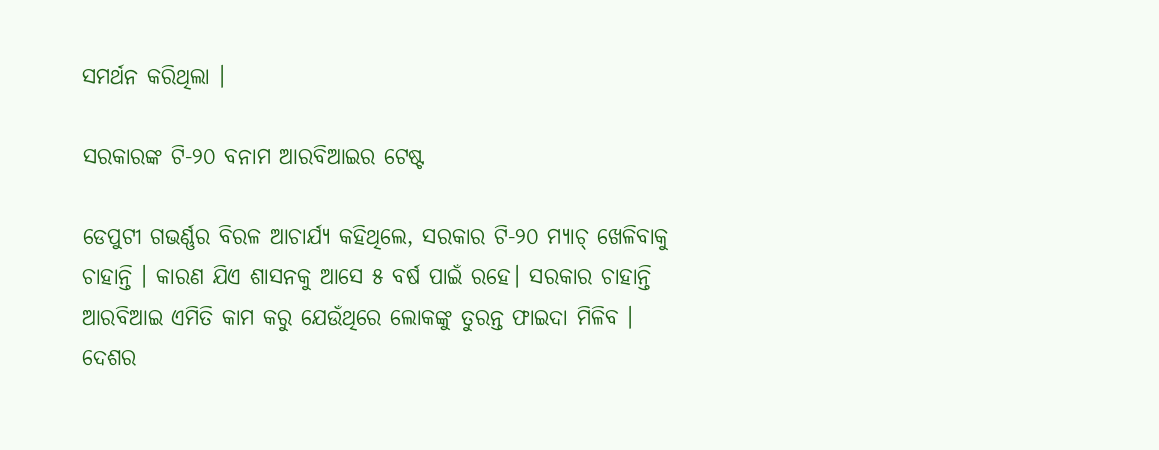ସମର୍ଥନ କରିଥିଲା ।

ସରକାରଙ୍କ ଟି-୨୦ ବନାମ ଆରବିଆଇର ଟେଷ୍ଟ

ଡେପୁଟୀ ଗଭର୍ଣ୍ଣର ବିରଳ ଆଚାର୍ଯ୍ୟ କହିଥିଲେ, ସରକାର ଟି-୨୦ ମ୍ୟାଚ୍ ଖେଳିବାକୁ ଚାହାନ୍ତି । କାରଣ ଯିଏ ଶାସନକୁ ଆସେ ୫ ବର୍ଷ ପାଇଁ ରହେ। ସରକାର ଚାହାନ୍ତି ଆରବିଆଇ ଏମିତି କାମ କରୁ ଯେଉଁଥିରେ ଲୋକଙ୍କୁ ତୁରନ୍ତ ଫାଇଦା ମିଳିବ । ଦେଶର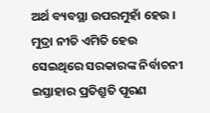ଅର୍ଥ ବ୍ୟବସ୍ଥା ଉପରମୁହାଁ ହେଉ । ମୁଦ୍ରା ନୀତି ଏମିତି ହେଉ ସେଇଥିରେ ସରକାରଙ୍କ ନିର୍ବାଚନୀ ଇସ୍ତାହାର ପ୍ରତିଶ୍ରୁତି ପୂରଣ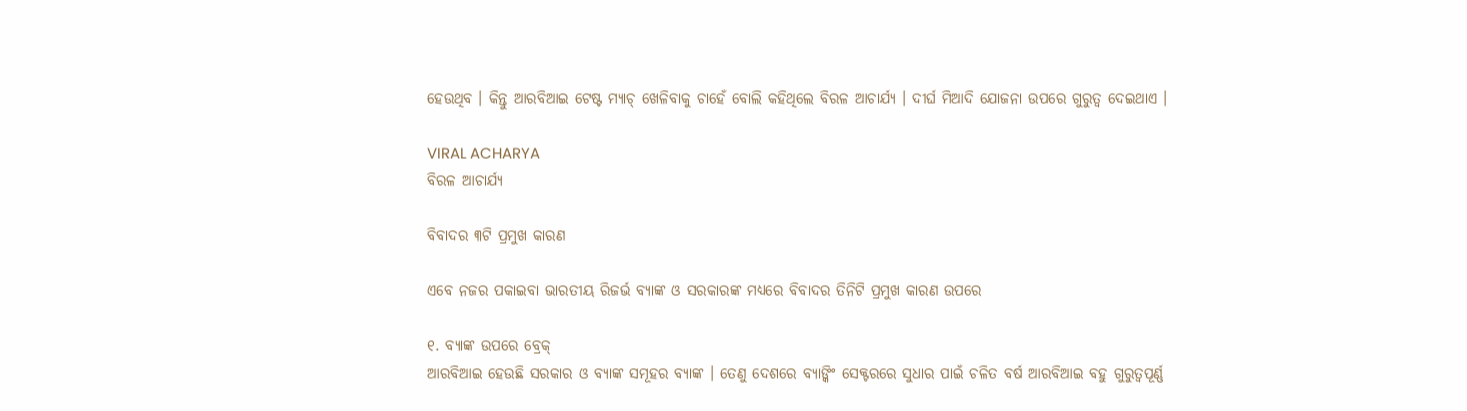ହେଉଥିବ । କିନ୍ତୁ ଆରବିଆଇ ଟେଷ୍ଟ ମ୍ୟାଚ୍ ଖେଳିବାକୁ ଚାହେଁ ବୋଲି କହିଥିଲେ ବିରଳ ଆଚାର୍ଯ୍ୟ । ଦୀର୍ଘ ମିଆଦି ଯୋଜନା ଉପରେ ଗୁରୁତ୍ବ ଦେଇଥାଏ ।

VIRAL ACHARYA
ବିରଳ ଆଚାର୍ଯ୍ୟ

ବିବାଦର ୩ଟି ପ୍ରମୁଖ କାରଣ

ଏବେ ନଜର ପକାଇବା ଭାରତୀୟ ରିଜର୍ଭ ବ୍ୟାଙ୍କ ଓ ସରକାରଙ୍କ ମଧ୍ୟରେ ବିବାଦର ତିନିଟି ପ୍ରମୁଖ କାରଣ ଉପରେ

୧. ବ୍ୟାଙ୍କ ଉପରେ ବ୍ରେକ୍
ଆରବିଆଇ ହେଉଛି ସରକାର ଓ ବ୍ୟାଙ୍କ ସମୂହର ବ୍ୟାଙ୍କ । ତେଣୁ ଦେଶରେ ବ୍ୟାଙ୍କିଂ ସେକ୍ଟରରେ ସୁଧାର ପାଇଁ ଚଳିତ ବର୍ଷ ଆରବିଆଇ ବହୁ ଗୁରୁତ୍ୱପୂର୍ଣ୍ଣ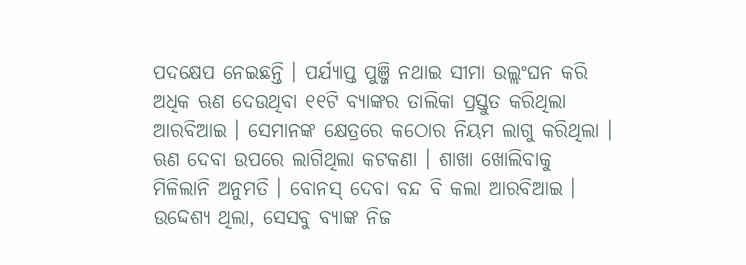ପଦକ୍ଷେପ ନେଇଛନ୍ତି । ପର୍ଯ୍ୟାପ୍ତ ପୁଞ୍ଜି ନଥାଇ ସୀମା ଉଲ୍ଲଂଘନ କରି ଅଧିକ ଋଣ ଦେଉଥିବା ୧୧ଟି ବ୍ୟାଙ୍କର ତାଲିକା ପ୍ରସ୍ତୁତ କରିଥିଲା ଆରବିଆଇ । ସେମାନଙ୍କ କ୍ଷେତ୍ରରେ କଠୋର ନିୟମ ଲାଗୁ କରିଥିଲା । ଋଣ ଦେବା ଉପରେ ଲାଗିଥିଲା କଟକଣା । ଶାଖା ଖୋଲିବାକୁ ମିଳିଲାନି ଅନୁମତି । ବୋନସ୍ ଦେବା ବନ୍ଦ ବି କଲା ଆରବିଆଇ । ଉଦ୍ଦେଶ୍ୟ ଥିଲା, ସେସବୁ ବ୍ୟାଙ୍କ ନିଜ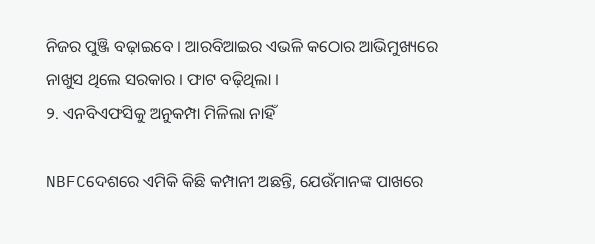ନିଜର ପୁଞ୍ଜି ବଢ଼ାଇବେ । ଆରବିଆଇର ଏଭଳି କଠୋର ଆଭିମୁଖ୍ୟରେ ନାଖୁସ ଥିଲେ ସରକାର । ଫାଟ ବଢ଼ିଥିଲା ।
୨. ଏନବିଏଫସିକୁ ଅନୁକମ୍ପା ମିଳିଲା ନାହିଁ

NBFCଦେଶରେ ଏମିକି କିଛି କମ୍ପାନୀ ଅଛନ୍ତି, ଯେଉଁମାନଙ୍କ ପାଖରେ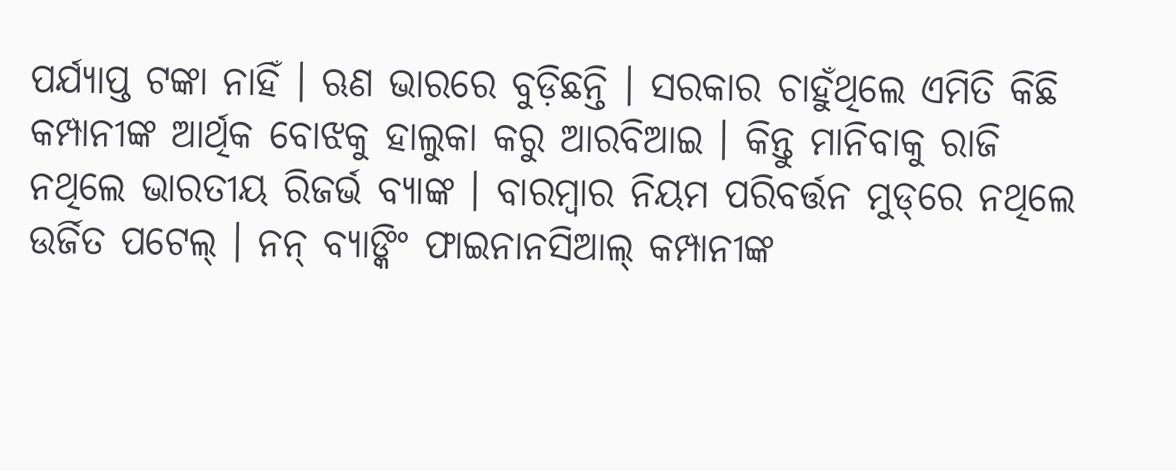ପର୍ଯ୍ୟାପ୍ତ ଟଙ୍କା ନାହିଁ । ଋଣ ଭାରରେ ବୁଡ଼ିଛନ୍ତି । ସରକାର ଚାହୁଁଥିଲେ ଏମିତି କିଛି କମ୍ପାନୀଙ୍କ ଆର୍ଥିକ ବୋଝକୁ ହାଲୁକା କରୁ ଆରବିଆଇ । କିନ୍ତୁ ମାନିବାକୁ ରାଜି ନଥିଲେ ଭାରତୀୟ ରିଜର୍ଭ ବ୍ୟାଙ୍କ । ବାରମ୍ବାର ନିୟମ ପରିବର୍ତ୍ତନ ମୁଡ୍‌ରେ ନଥିଲେ ଉର୍ଜିତ ପଟେଲ୍ । ନନ୍ ବ୍ୟାଙ୍କିଂ ଫାଇନାନସିଆଲ୍ କମ୍ପାନୀଙ୍କ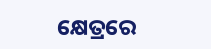କ୍ଷେତ୍ରରେ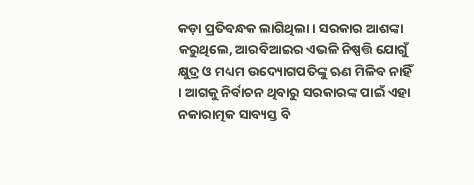କଡ଼ା ପ୍ରତିବନ୍ଧକ ଲାଗିଥିଲା । ସରକାର ଆଶଙ୍କା କରୁଥିଲେ, ଆରବିଆଇର ଏଭଳି ନିଷ୍ପତ୍ତି ଯୋଗୁଁ କ୍ଷୁଦ୍ର ଓ ମଧ୍ୟମ ଉଦ୍ୟୋଗପତିଙ୍କୁ ଋଣ ମିଳିବ ନାହିଁ । ଆଗକୁ ନିର୍ବାଚନ ଥିବାରୁ ସରକାରଙ୍କ ପାଇଁ ଏହା ନକାରାତ୍ମକ ସାବ୍ୟସ୍ତ ବି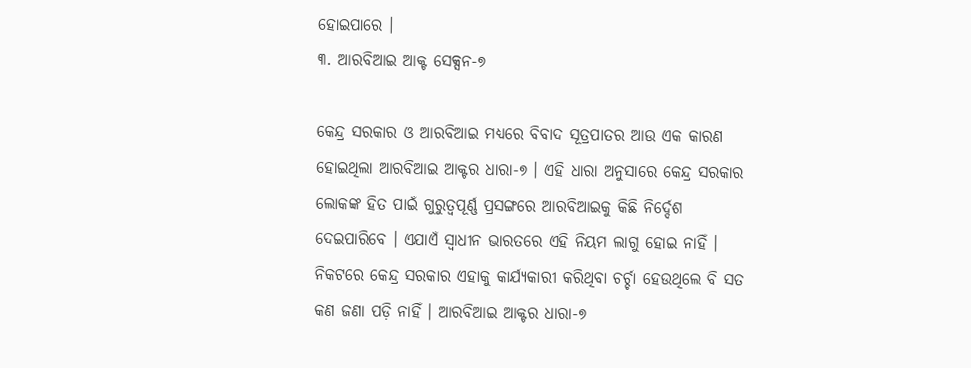ହୋଇପାରେ ।
୩. ଆରବିଆଇ ଆକ୍ଟ ସେକ୍ସନ-୭

କେନ୍ଦ୍ର ସରକାର ଓ ଆରବିଆଇ ମଧ୍ୟରେ ବିବାଦ ସୂତ୍ରପାତର ଆଉ ଏକ କାରଣ ହୋଇଥିଲା ଆରବିଆଇ ଆକ୍ଟର ଧାରା-୭ । ଏହି ଧାରା ଅନୁସାରେ କେନ୍ଦ୍ର ସରକାର ଲୋକଙ୍କ ହିତ ପାଇଁ ଗୁରୁତ୍ୱପୂର୍ଣ୍ଣ ପ୍ରସଙ୍ଗରେ ଆରବିଆଇକୁ କିଛି ନିର୍ଦ୍ଦେଶ ଦେଇପାରିବେ । ଏଯାଏଁ ସ୍ୱାଧୀନ ଭାରତରେ ଏହି ନିୟମ ଲାଗୁ ହୋଇ ନାହିଁ । ନିକଟରେ କେନ୍ଦ୍ର ସରକାର ଏହାକୁ କାର୍ଯ୍ୟକାରୀ କରିଥିବା ଚର୍ଚ୍ଚା ହେଉଥିଲେ ବି ସତ କଣ ଜଣା ପଡ଼ି ନାହିଁ । ଆରବିଆଇ ଆକ୍ଟର ଧାରା-୭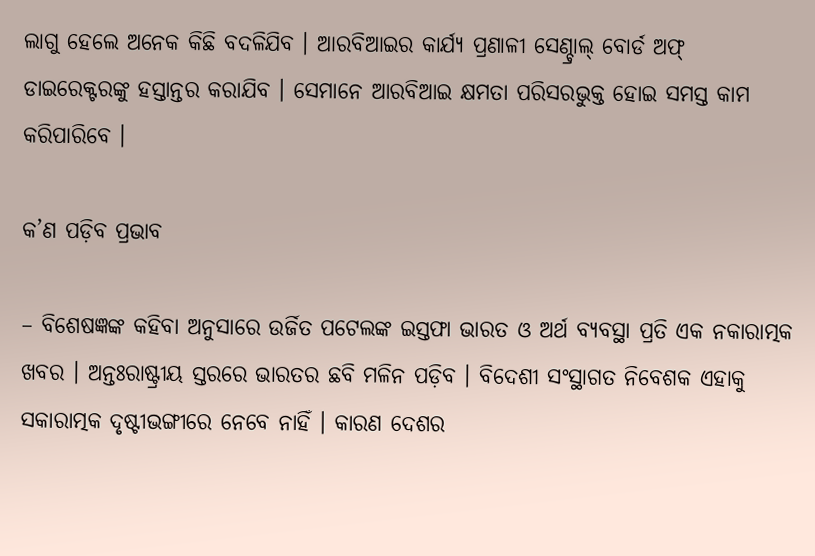ଲାଗୁ ହେଲେ ଅନେକ କିଛି ବଦଳିଯିବ । ଆରବିଆଇର କାର୍ଯ୍ୟ ପ୍ରଣାଳୀ ସେଣ୍ଚ୍ରାଲ୍ ବୋର୍ଡ ଅଫ୍ ଡାଇରେକ୍ଟରଙ୍କୁ ହସ୍ତାନ୍ତର କରାଯିବ । ସେମାନେ ଆରବିଆଇ କ୍ଷମତା ପରିସରଭୁକ୍ତ ହୋଇ ସମସ୍ତ କାମ କରିପାରିବେ ।

କ’ଣ ପଡ଼ିବ ପ୍ରଭାବ

– ବିଶେଷଜ୍ଞଙ୍କ କହିବା ଅନୁସାରେ ଉର୍ଜିତ ପଟେଲଙ୍କ ଇସ୍ତଫା ଭାରତ ଓ ଅର୍ଥ ବ୍ୟବସ୍ଥା ପ୍ରତି ଏକ ନକାରାତ୍ମକ ଖବର । ଅନ୍ତଃରାଷ୍ଟ୍ରୀୟ ସ୍ତରରେ ଭାରତର ଛବି ମଳିନ ପଡ଼ିବ । ବିଦେଶୀ ସଂସ୍ଥାଗତ ନିବେଶକ ଏହାକୁ ସକାରାତ୍ମକ ଦୃଷ୍ଟୀଭଙ୍ଗୀରେ ନେବେ ନାହିଁ । କାରଣ ଦେଶର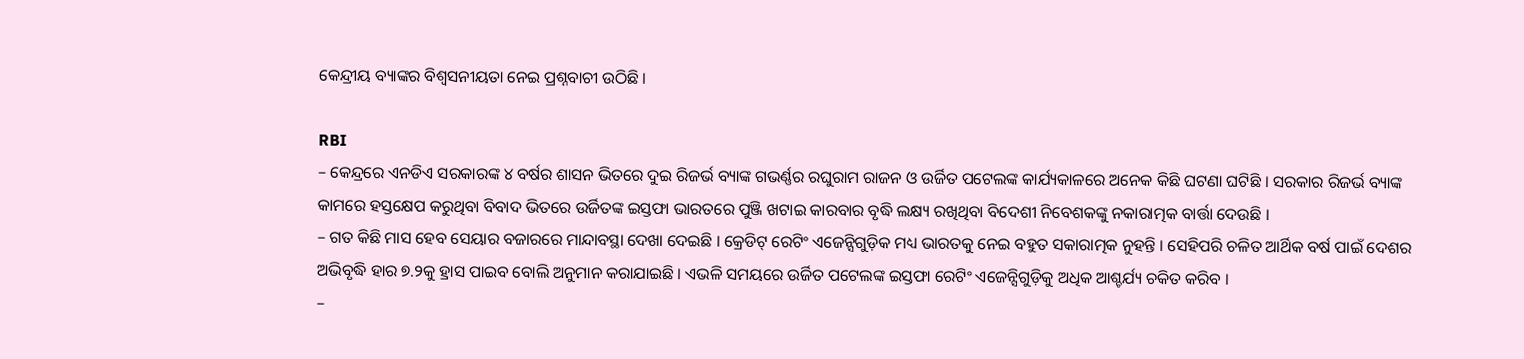କେନ୍ଦ୍ରୀୟ ବ୍ୟାଙ୍କର ବିଶ୍ୱସନୀୟତା ନେଇ ପ୍ରଶ୍ନବାଚୀ ଉଠିଛି ।

RBI
– କେନ୍ଦ୍ରରେ ଏନଡିଏ ସରକାରଙ୍କ ୪ ବର୍ଷର ଶାସନ ଭିତରେ ଦୁଇ ରିଜର୍ଭ ବ୍ୟାଙ୍କ ଗଭର୍ଣ୍ଣର ରଘୁରାମ ରାଜନ ଓ ଉର୍ଜିତ ପଟେଲଙ୍କ କାର୍ଯ୍ୟକାଳରେ ଅନେକ କିଛି ଘଟଣା ଘଟିଛି । ସରକାର ରିଜର୍ଭ ବ୍ୟାଙ୍କ କାମରେ ହସ୍ତକ୍ଷେପ କରୁଥିବା ବିବାଦ ଭିତରେ ଉର୍ଜିତଙ୍କ ଇସ୍ତଫା ଭାରତରେ ପୁଞ୍ଜି ଖଟାଇ କାରବାର ବୃଦ୍ଧି ଲକ୍ଷ୍ୟ ରଖିଥିବା ବିଦେଶୀ ନିବେଶକଙ୍କୁ ନକାରାତ୍ମକ ବାର୍ତ୍ତା ଦେଉଛି ।
– ଗତ କିଛି ମାସ ହେବ ସେୟାର ବଜାରରେ ମାନ୍ଦାବସ୍ଥା ଦେଖା ଦେଇଛି । କ୍ରେଡିଟ୍ ରେଟିଂ ଏଜେନ୍ସିଗୁଡ଼ିକ ମଧ୍ୟ ଭାରତକୁ ନେଇ ବହୁତ ସକାରାତ୍ମକ ନୁହନ୍ତି । ସେହିପରି ଚଳିତ ଆର୍ଥିକ ବର୍ଷ ପାଇଁ ଦେଶର ଅଭିବୃଦ୍ଧି ହାର ୭.୨କୁ ହ୍ରାସ ପାଇବ ବୋଲି ଅନୁମାନ କରାଯାଇଛି । ଏଭଳି ସମୟରେ ଉର୍ଜିତ ପଟେଲଙ୍କ ଇସ୍ତଫା ରେଟିଂ ଏଜେନ୍ସିଗୁଡ଼ିକୁ ଅଧିକ ଆଶ୍ଚର୍ଯ୍ୟ ଚକିତ କରିବ ।
–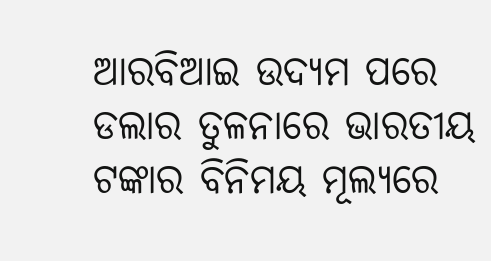ଆରବିଆଇ ଉଦ୍ୟମ ପରେ ଡଲାର ତୁଳନାରେ ଭାରତୀୟ ଟଙ୍କାର ବିନିମୟ ମୂଲ୍ୟରେ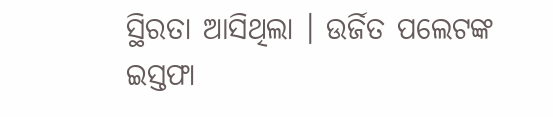ସ୍ଥିରତା ଆସିଥିଲା । ଉର୍ଜିତ ପଲେଟଙ୍କ ଇସ୍ତଫା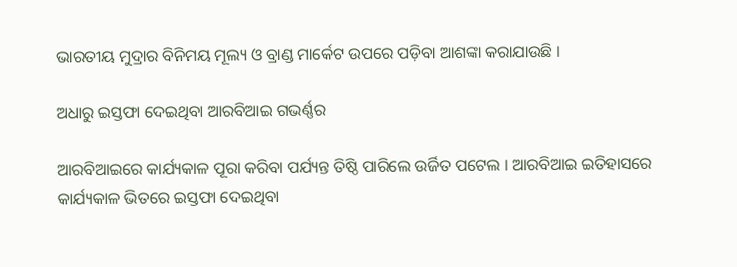ଭାରତୀୟ ମୁଦ୍ରାର ବିନିମୟ ମୂଲ୍ୟ ଓ ବ୍ରାଣ୍ଡ ମାର୍କେଟ ଉପରେ ପଡ଼ିବା ଆଶଙ୍କା କରାଯାଉଛି ।

ଅଧାରୁ ଇସ୍ତଫା ଦେଇଥିବା ଆରବିଆଇ ଗଭର୍ଣ୍ଣର

ଆରବିଆଇରେ କାର୍ଯ୍ୟକାଳ ପୂରା କରିବା ପର୍ଯ୍ୟନ୍ତ ତିଷ୍ଠି ପାରିଲେ ଉର୍ଜିତ ପଟେଲ । ଆରବିଆଇ ଇତିହାସରେ କାର୍ଯ୍ୟକାଳ ଭିତରେ ଇସ୍ତଫା ଦେଇଥିବା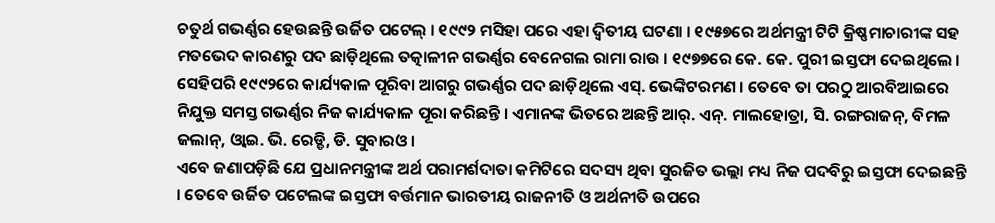ଚତୁର୍ଥ ଗଭର୍ଣ୍ଣର ହେଉଛନ୍ତି ଉର୍ଜିତ ପଟେଲ୍ । ୧୯୯୨ ମସିହା ପରେ ଏହା ଦ୍ୱିତୀୟ ଘଟଣା । ୧୯୫୭ରେ ଅର୍ଥମନ୍ତ୍ରୀ ଟିଟି କ୍ରିଷ୍ଣମାଚାରୀଙ୍କ ସହ ମତଭେଦ କାରଣରୁ ପଦ ଛାଡ଼ିଥିଲେ ତତ୍କାଳୀନ ଗଭର୍ଣ୍ଣର ବେନେଗଲ ରାମା ରାଉ । ୧୯୭୭ରେ କେ. କେ. ପୁରୀ ଇସ୍ତଫା ଦେଇଥିଲେ । ସେହିପରି ୧୯୯୨ରେ କାର୍ଯ୍ୟକାଳ ପୂରିବା ଆଗରୁ ଗଭର୍ଣ୍ଣର ପଦ ଛାଡ଼ିଥିଲେ ଏସ୍. ଭେଙ୍କିଟରମଣ । ତେବେ ତା ପରଠୁ ଆରବିଆଇରେ ନିଯୁକ୍ତ ସମସ୍ତ ଗଭର୍ଣ୍ଣର ନିଜ କାର୍ଯ୍ୟକାଳ ପୂରା କରିଛନ୍ତି । ଏମାନଙ୍କ ଭିତରେ ଅଛନ୍ତି ଆର୍. ଏନ୍. ମାଲହୋତ୍ରା, ସି. ରଙ୍ଗରାଜନ୍, ବିମଳ ଜଲାନ୍, ଓ୍ୱାଇ. ଭି. ରେଡ୍ଡି, ଡି. ସୁବାରଓ ।
ଏବେ ଜଣାପଡ଼ିଛି ଯେ ପ୍ରଧାନମନ୍ତ୍ରୀଙ୍କ ଅର୍ଥ ପରାମର୍ଶଦାତା କମିଟିରେ ସଦସ୍ୟ ଥିବା ସୁରଜିତ ଭଲ୍ଲା ମଧ୍ୟ ନିଜ ପଦବିରୁ ଇସ୍ତଫା ଦେଇଛନ୍ତି । ତେବେ ଉର୍ଜିତ ପଟେଲଙ୍କ ଇସ୍ତଫା ବର୍ତ୍ତମାନ ଭାରତୀୟ ରାଜନୀତି ଓ ଅର୍ଥନୀତି ଉପରେ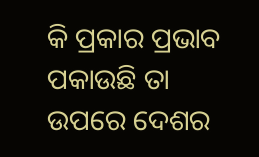କି ପ୍ରକାର ପ୍ରଭାବ ପକାଉଛି ତା ଉପରେ ଦେଶର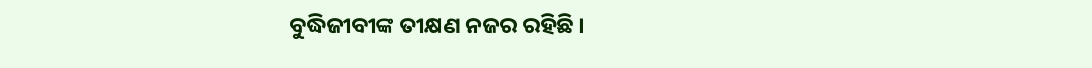ବୁଦ୍ଧିଜୀବୀଙ୍କ ତୀକ୍ଷଣ ନଜର ରହିଛି ।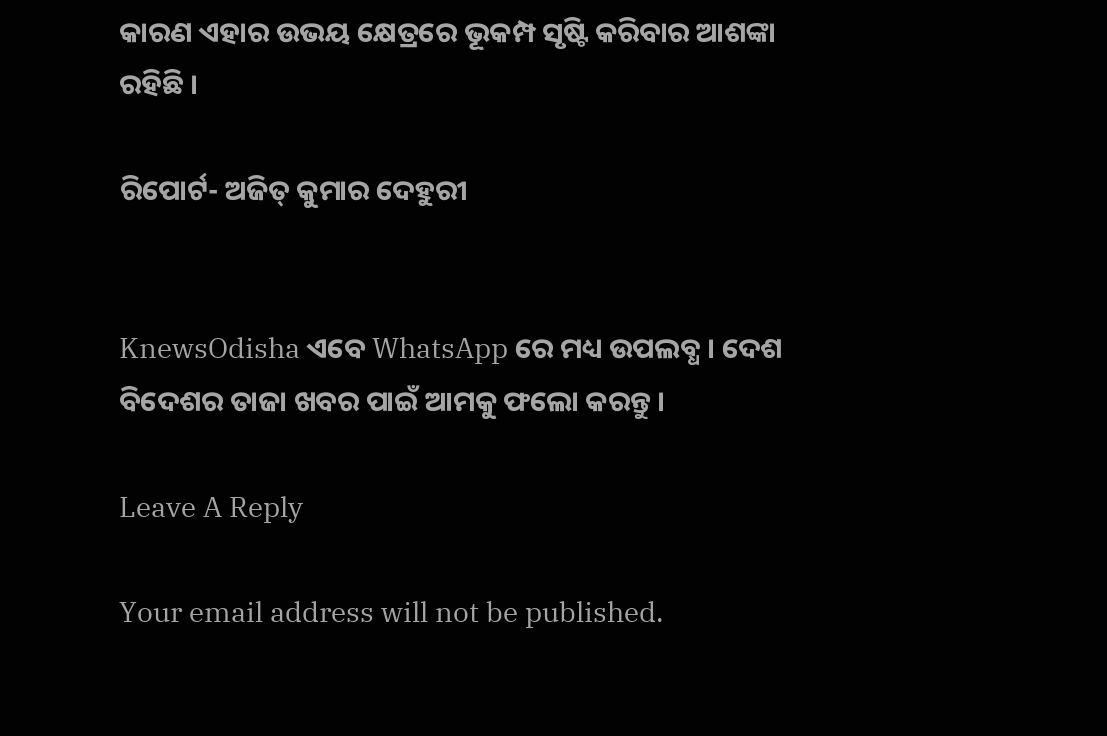କାରଣ ଏହାର ଉଭୟ କ୍ଷେତ୍ରରେ ଭୂକମ୍ପ ସୃଷ୍ଟି କରିବାର ଆଶଙ୍କା ରହିଛି ।

ରିପୋର୍ଟ- ଅଜିତ୍ କୁମାର ଦେହୁରୀ


KnewsOdisha ଏବେ WhatsApp ରେ ମଧ୍ୟ ଉପଲବ୍ଧ । ଦେଶ ବିଦେଶର ତାଜା ଖବର ପାଇଁ ଆମକୁ ଫଲୋ କରନ୍ତୁ ।

Leave A Reply

Your email address will not be published.